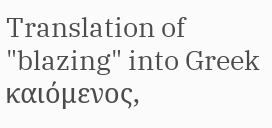Translation of "blazing" into Greek
καιόμενος,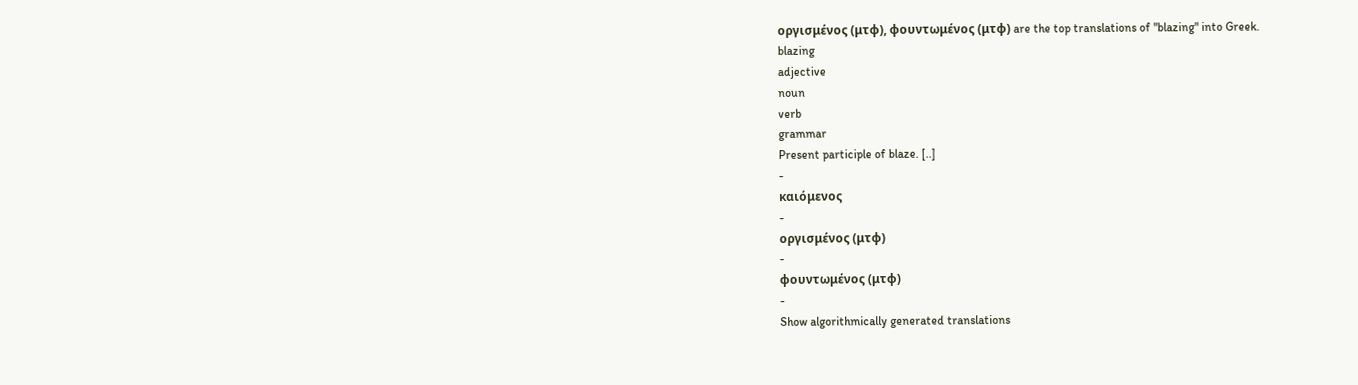οργισμένος (μτφ), φουντωμένος (μτφ) are the top translations of "blazing" into Greek.
blazing
adjective
noun
verb
grammar
Present participle of blaze. [..]
-
καιόμενος
-
οργισμένος (μτφ)
-
φουντωμένος (μτφ)
-
Show algorithmically generated translations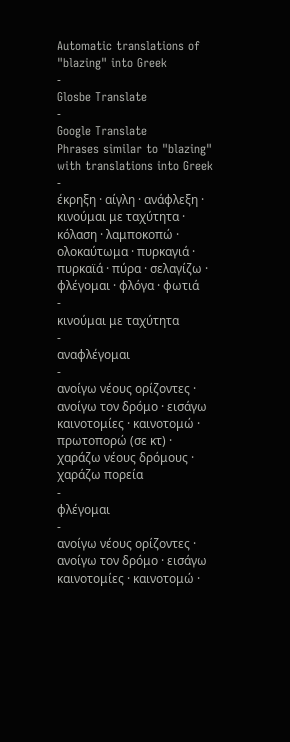Automatic translations of "blazing" into Greek
-
Glosbe Translate
-
Google Translate
Phrases similar to "blazing" with translations into Greek
-
έκρηξη · αίγλη · ανάφλεξη · κινούμαι με ταχύτητα · κόλαση · λαμποκοπώ · ολοκαύτωμα · πυρκαγιά · πυρκαϊά · πύρα · σελαγίζω · φλέγομαι · φλόγα · φωτιά
-
κινούμαι με ταχύτητα
-
αναφλέγομαι
-
ανοίγω νέους ορίζοντες · ανοίγω τον δρόμο · εισάγω καινοτομίες · καινοτομώ · πρωτοπορώ (σε κτ) · χαράζω νέους δρόμους · χαράζω πορεία
-
φλέγομαι
-
ανοίγω νέους ορίζοντες · ανοίγω τον δρόμο · εισάγω καινοτομίες · καινοτομώ ·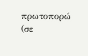πρωτοπορώ (σε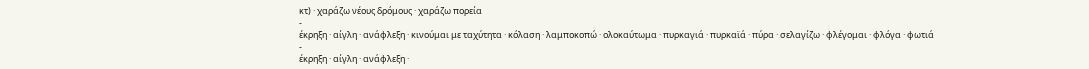κτ) · χαράζω νέους δρόμους · χαράζω πορεία
-
έκρηξη · αίγλη · ανάφλεξη · κινούμαι με ταχύτητα · κόλαση · λαμποκοπώ · ολοκαύτωμα · πυρκαγιά · πυρκαϊά · πύρα · σελαγίζω · φλέγομαι · φλόγα · φωτιά
-
έκρηξη · αίγλη · ανάφλεξη ·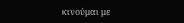κινούμαι με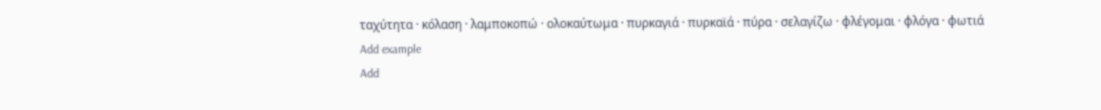ταχύτητα · κόλαση · λαμποκοπώ · ολοκαύτωμα · πυρκαγιά · πυρκαϊά · πύρα · σελαγίζω · φλέγομαι · φλόγα · φωτιά
Add example
Add